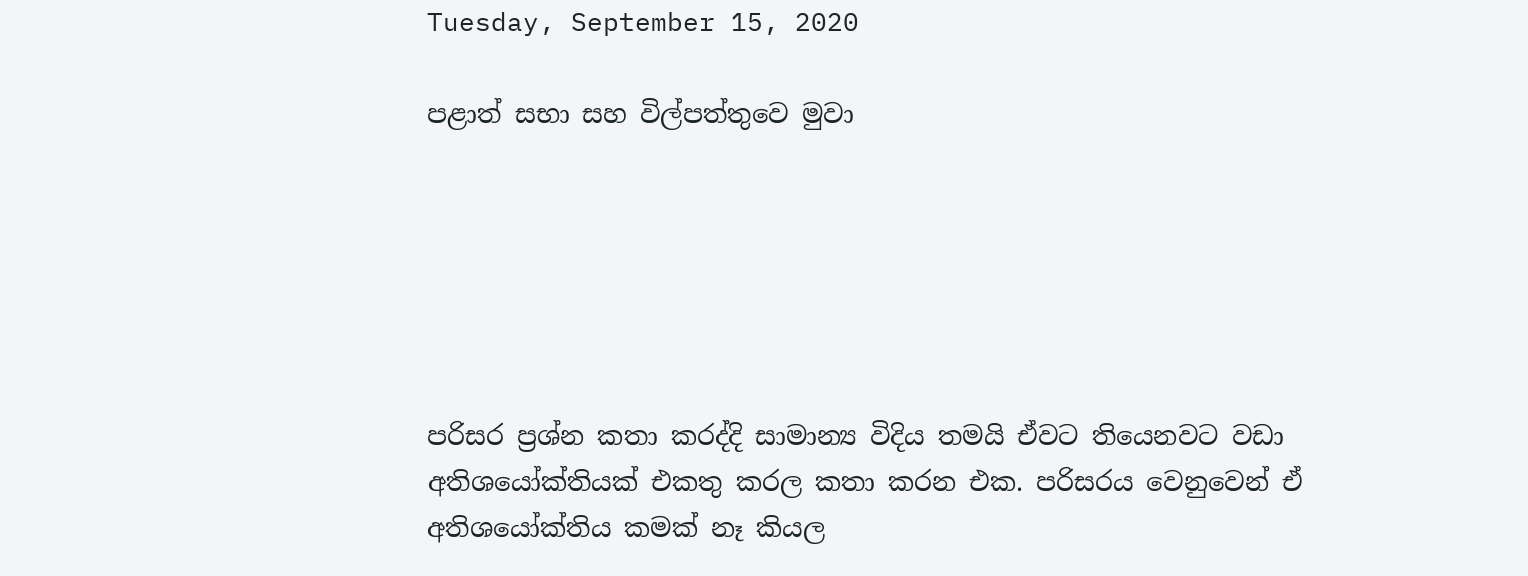Tuesday, September 15, 2020

පළාත් සභා සහ විල්පත්තුවෙ මුවා






පරිසර ප්‍රශ්න කතා කරද්දි සාමාන්‍ය විදිය තමයි ඒවට තියෙනවට වඩා අතිශයෝක්තියක් එකතු කරල කතා කරන එක. පරිසරය වෙනුවෙන් ඒ අතිශයෝක්තිය කමක් නෑ කියල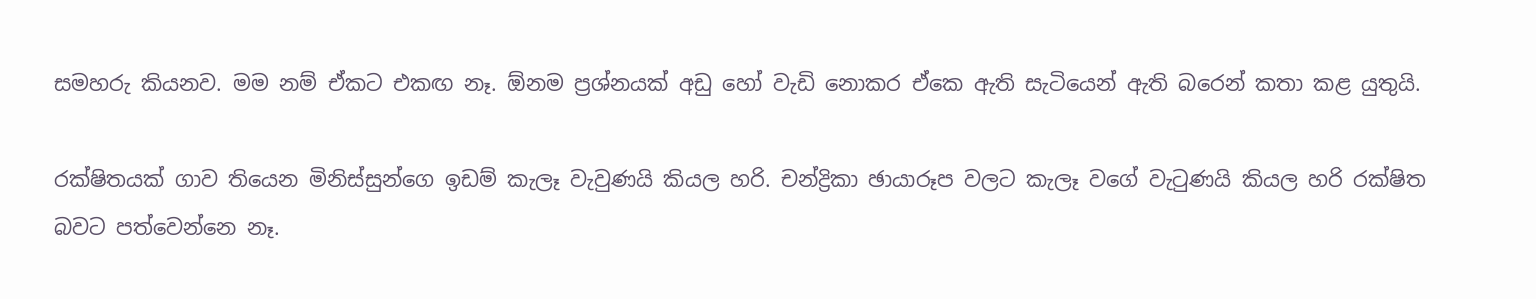සමහරු කියනව. මම නම් ඒකට එකඟ නෑ. ඕනම ප්‍රශ්නයක් අඩු හෝ වැඩි නොකර ඒකෙ ඇති සැටියෙන් ඇති බරෙන් කතා කළ යුතුයි.

රක්ෂිතයක් ගාව තියෙන මිනිස්සුන්ගෙ ඉඩම් කැලෑ වැවුණයි කියල හරි. චන්ද්‍රිකා ඡායාරූප වලට කැලෑ වගේ වැටුණයි කියල හරි රක්ෂිත බවට පත්වෙන්නෙ නෑ.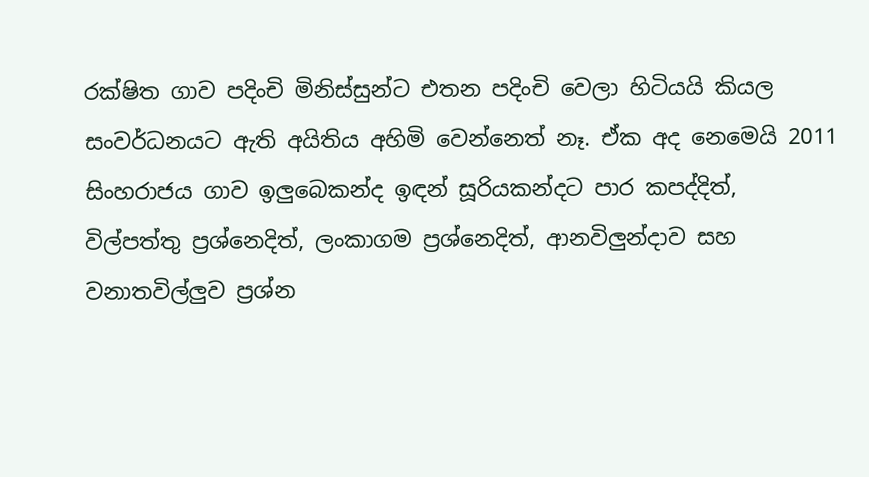රක්ෂිත ගාව පදිංචි මිනිස්සුන්ට එතන පදිංචි වෙලා හිටියයි කියල සංවර්ධනයට ඇති අයිතිය අහිමි වෙන්නෙත් නෑ. ඒක අද නෙමෙයි 2011 සිංහරාජය ගාව ඉලුබෙකන්ද ඉඳන් සූරියකන්දට පාර කපද්දිත්, විල්පත්තු ප්‍රශ්නෙදිත්, ලංකාගම ප්‍රශ්නෙදිත්, ආනවිලුන්දාව සහ වනාතවිල්ලුව ප්‍රශ්න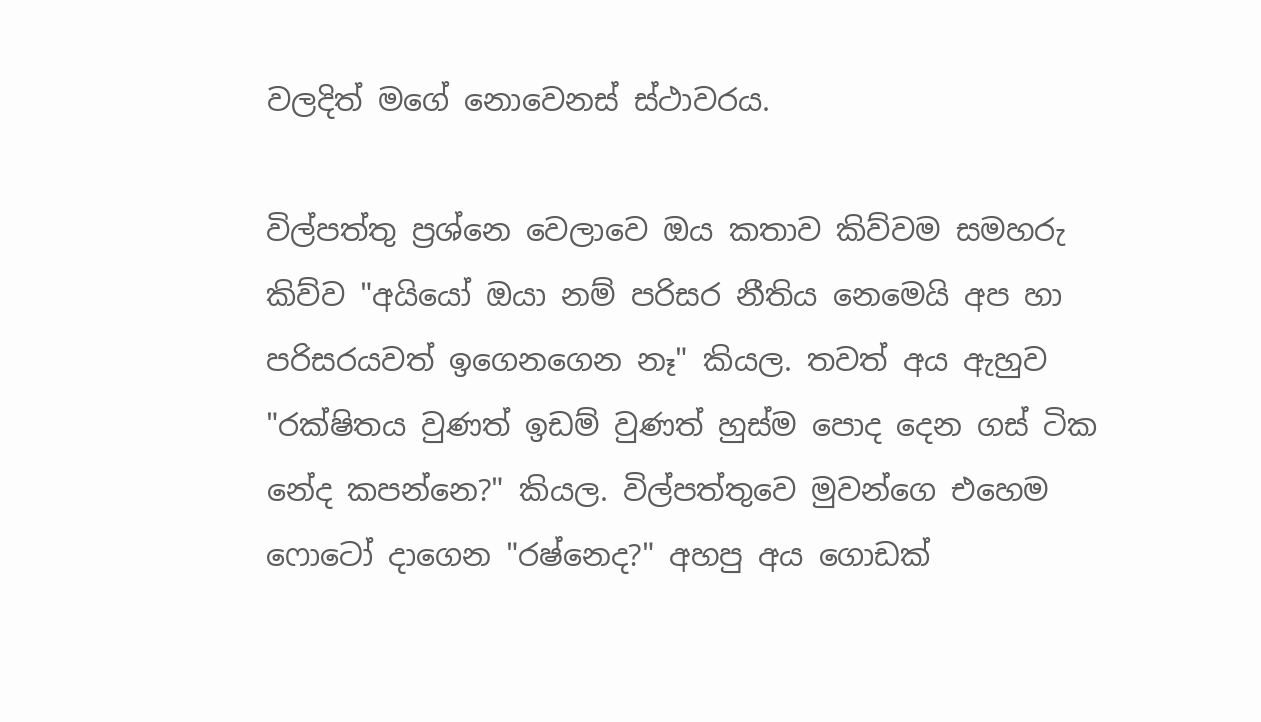වලදිත් මගේ නොවෙනස් ස්ථාවරය.

විල්පත්තු ප්‍රශ්නෙ වෙලාවෙ ඔය කතාව කිව්වම සමහරු කිව්ව "අයියෝ ඔයා නම් පරිසර නීතිය නෙමෙයි අප හා පරිසරයවත් ඉගෙනගෙන නෑ" කියල. තවත් අය ඇහුව "රක්ෂිතය වුණත් ඉඩම් වුණත් හුස්ම පොද දෙන ගස් ටික නේද කපන්නෙ?" කියල. විල්පත්තුවෙ මුවන්ගෙ එහෙම ෆොටෝ දාගෙන "රෂ්නෙද?" අහපු අය ගොඩක්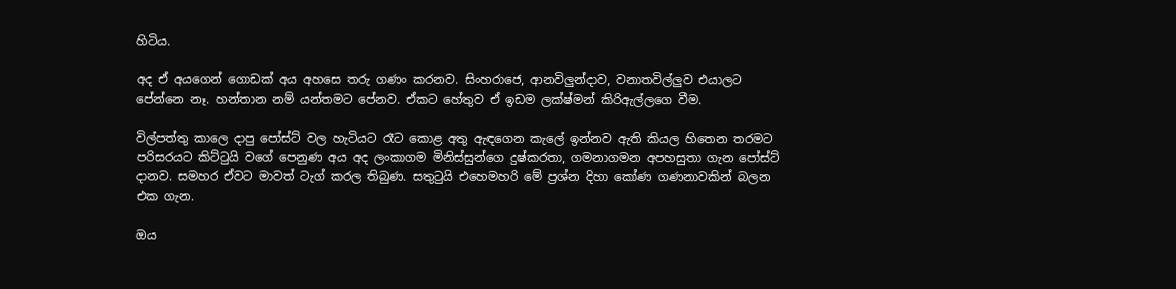හිටිය.

අද ඒ අයගෙන් ගොඩක් අය අහසෙ තරු ගණං කරනව. සිංහරාජෙ, ආනවිලුන්දාව, වනාතවිල්ලුව එයාලට පේන්නෙ නෑ. හන්තාන නම් යන්තමට පේනව. ඒකට හේතුව ඒ ඉඩම ලක්ෂ්මන් කිරිඇල්ලගෙ වීම.

විල්පත්තු කාලෙ දාපු පෝස්ට් වල හැටියට රෑට කොළ අතු ඇඳගෙන කැලේ ඉන්නව ඇති කියල හිතෙන තරමට පරිසරයට කිට්ටුයි වගේ පෙනුණ අය අද ලංකාගම මිනිස්සුන්ගෙ දුෂ්කරතා, ගමනාගමන අපහසුතා ගැන පෝස්ට් දානව. සමහර ඒවට මාවත් ටැග් කරල තිබුණ. සතුටුයි එහෙමහරි මේ ප්‍රශ්න දිහා කෝණ ගණනාවකින් බලන එක ගැන.

ඔය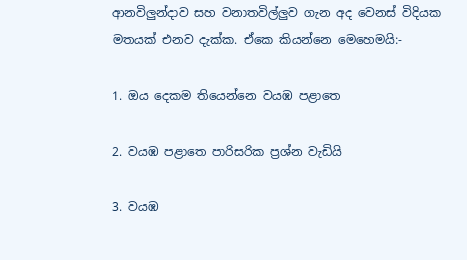ආනවිලුන්දාව සහ වනාතවිල්ලුව ගැන අද වෙනස් විදියක මතයක් එනව දැක්ක. ඒකෙ කියන්නෙ මෙහෙමයි:-

1. ඔය දෙකම තියෙන්නෙ වයඹ පළාතෙ

2. වයඹ පළාතෙ පාරිසරික ප්‍රශ්න වැඩියි

3. වයඹ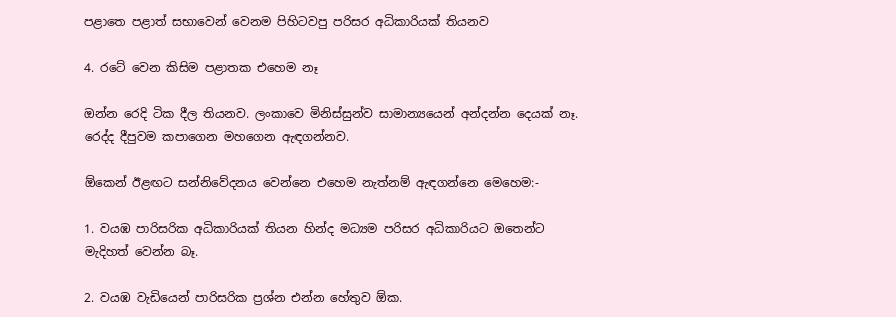පළාතෙ පළාත් සභාවෙන් වෙනම පිහිටවපු පරිසර අධිකාරියක් තියනව

4. රටේ වෙන කිසිම පළාතක එහෙම නෑ

ඔන්න රෙදි ටික දීල තියනව. ලංකාවෙ මිනිස්සුන්ව සාමාන්‍යයෙන් අන්දන්න දෙයක් නෑ. රෙද්ද දීපුවම කපාගෙන මහගෙන ඇඳගන්නව.

ඕකෙන් ඊළඟට සන්නිවේදනය වෙන්නෙ එහෙම නැත්නම් ඇඳගන්නෙ මෙහෙම:-

1. වයඹ පාරිසරික අධිකාරියක් තියන හින්ද මධ්‍යම පරිසර අධිකාරියට ඔතෙන්ට මැදිහත් වෙන්න බෑ.

2. වයඹ වැඩියෙන් පාරිසරික ප්‍රශ්න එන්න හේතුව ඕක.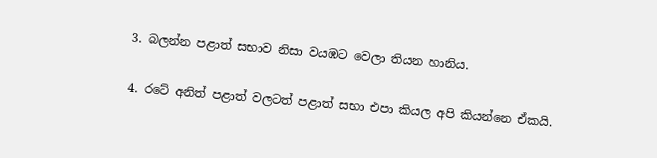3. බලන්න පළාත් සභාව නිසා වයඹට වෙලා තියන හානිය.

4. රටේ අනිත් පළාත් වලටත් පළාත් සභා එපා කියල අපි කියන්නෙ ඒකයි.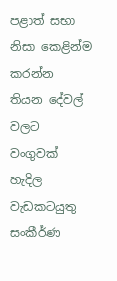පළාත් සභා නිසා කෙළින්ම කරන්න තියන දේවල් වලට වංගුවක් හැදිල වැඩකටයුතු සංකීර්ණ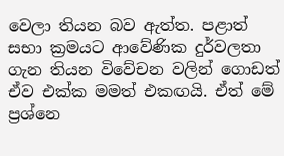වෙලා තියන බව ඇත්ත. පළාත් සභා ක්‍රමයට ආවේණික දුර්වලතා ගැන තියන විවේචන වලින් ගොඩත් ඒව එක්ක මමත් එකඟයි. ඒත් මේ ප්‍රශ්නෙ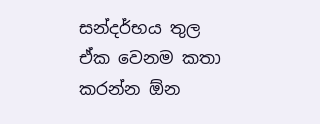සන්දර්භය තුල ඒක වෙනම කතා කරන්න ඕන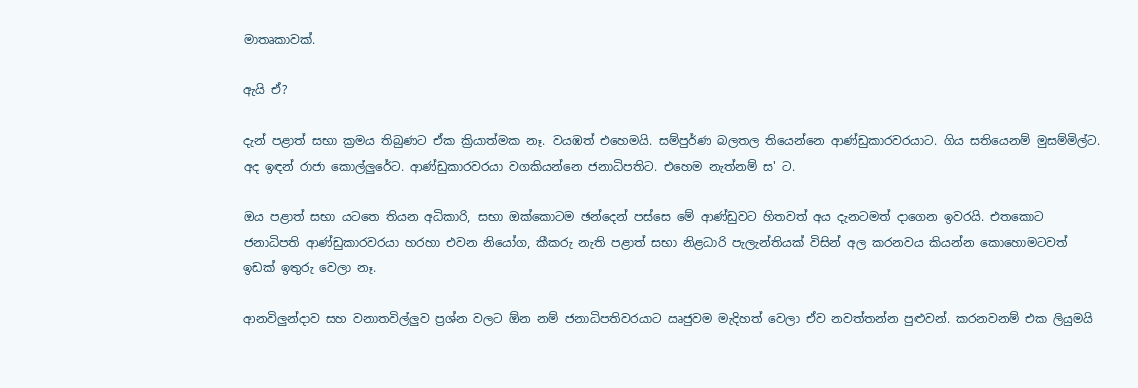මාතෘකාවක්.

ඇයි ඒ?

දැන් පළාත් සභා ක්‍රමය තිබුණට ඒක ක්‍රියාත්මක නෑ. වයඹත් එහෙමයි. සම්පුර්ණ බලතල තියෙන්නෙ ආණ්ඩුකාරවරයාට. ගිය සතියෙනම් මුසම්මිල්ට. අද ඉඳන් රාජා කොල්ලුරේට. ආණ්ඩුකාරවරයා වගකියන්නෙ ජනාධිපතිට. එහෙම නැත්නම් ස' ට.

ඔය පළාත් සභා යටතෙ තියන අධිකාරි, සභා ඔක්කොටම ඡන්දෙන් පස්සෙ මේ ආණ්ඩුවට හිතවත් අය දැනටමත් දාගෙන ඉවරයි. එතකොට ජනාධිපති ආණ්ඩුකාරවරයා හරහා එවන නියෝග, කීකරු නැති පළාත් සභා නිළධාරි පැලැන්තියක් විසින් අල කරනවය කියන්න කොහොමටවත් ඉඩක් ඉතුරු වෙලා නෑ.

ආනවිලුන්දාව සහ වනාතවිල්ලුව ප්‍රශ්න වලට ඕන නම් ජනාධිපතිවරයාට ඍජුවම මැදිහත් වෙලා ඒව නවත්තන්න පුළුවන්. කරනවනම් එක ලියුමයි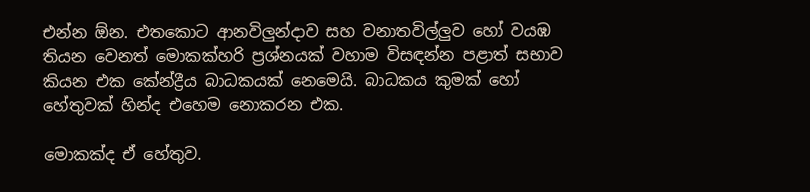එන්න ඕන. එතකොට ආනවිලුන්දාව සහ වනාතවිල්ලුව හෝ වයඹ තියන වෙනත් මොකක්හරි ප්‍රශ්නයක් වහාම විසඳන්න පළාත් සභාව කියන එක කේන්ද්‍රීය බාධකයක් නෙමෙයි. බාධකය කුමක් හෝ හේතුවක් හින්ද එහෙම නොකරන එක.

මොකක්ද ඒ හේතුව.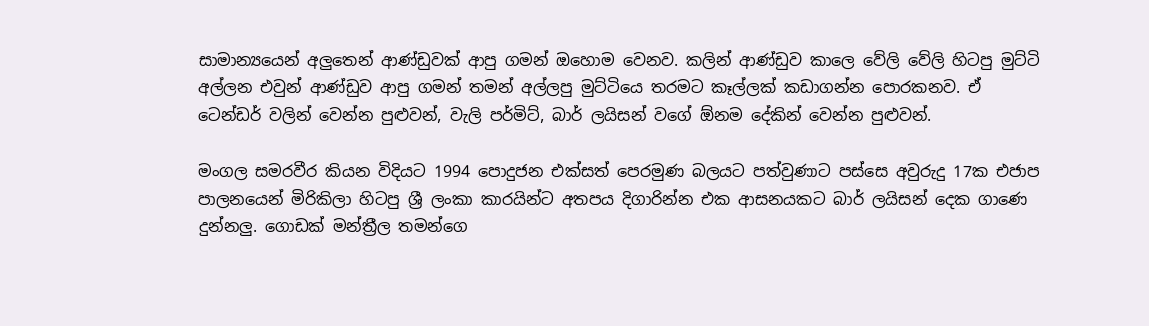සාමාන්‍යයෙන් අලුතෙන් ආණ්ඩුවක් ආපු ගමන් ඔහොම වෙනව. කලින් ආණ්ඩුව කාලෙ වේලි වේලි හිටපු මුට්ටි අල්ලන එවුන් ආණ්ඩුව ආපු ගමන් තමන් අල්ලපු මුට්ටියෙ තරමට කෑල්ලක් කඩාගන්න පොරකනව. ඒ ටෙන්ඩර් වලින් වෙන්න පුළුවන්, වැලි පර්මිට්, බාර් ලයිසන් වගේ ඕනම දේකින් වෙන්න පුළුවන්.

මංගල සමරවීර කියන විදියට 1994 පොදුජන එක්සත් පෙරමුණ බලයට පත්වුණාට පස්සෙ අවුරුදු 17ක එජාප පාලනයෙන් මිරිකිලා හිටපු ශ්‍රී ලංකා කාරයින්ට අතපය දිගාරින්න එක ආසනයකට බාර් ලයිසන් දෙක ගාණෙ දුන්නලු. ගොඩක් මන්ත්‍රීල තමන්ගෙ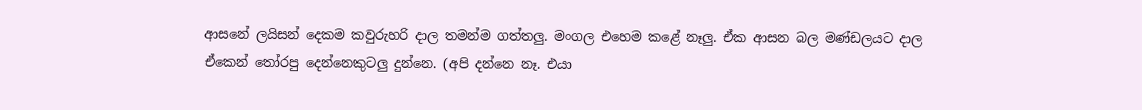ආසනේ ලයිසන් දෙකම කවුරුහරි දාල තමන්ම ගත්තලු. මංගල එහෙම කළේ නෑලු. ඒක ආසන බල මණ්ඩලයට දාල ඒකෙන් තෝරපු දෙන්නෙකුටලු දුන්නෙ. (අපි දන්නෙ නෑ. එයා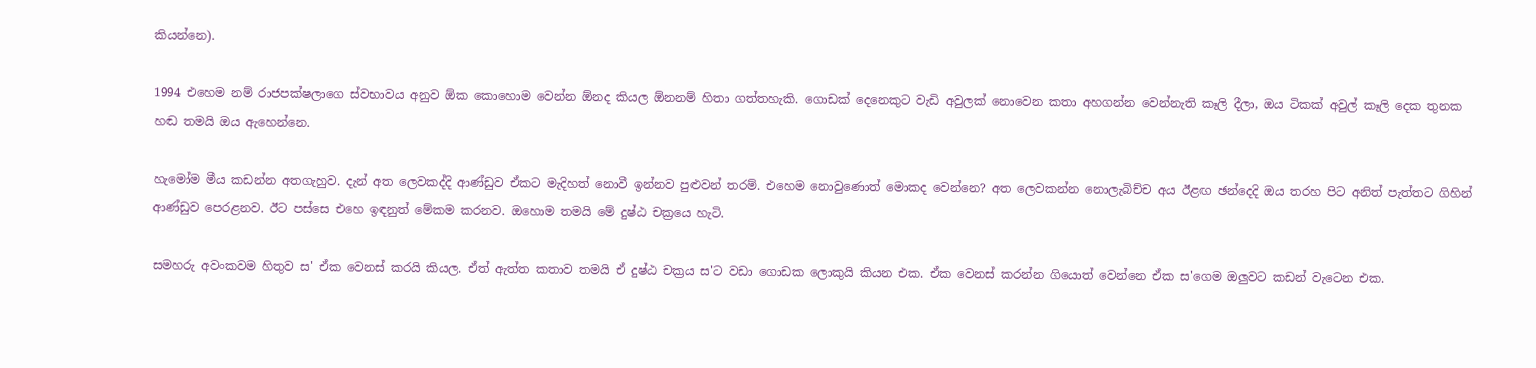කියන්නෙ).

1994 එහෙම නම් රාජපක්ෂලාගෙ ස්වභාවය අනුව ඕක කොහොම වෙන්න ඕනද කියල ඕනනම් හිතා ගත්තහැකි. ගොඩක් දෙනෙකුට වැඩි අවුලක් නොවෙන කතා අහගන්න වෙන්නැති කෑලි දීලා, ඔය ටිකක් අවුල් කෑලි දෙක තුනක හඬ තමයි ඔය ඇහෙන්නෙ.

හැමෝම මීය කඩන්න අතගැහුව. දැන් අත ලෙවකද්දි ආණ්ඩුව ඒකට මැදිහත් නොවී ඉන්නව පුළුවන් තරම්. එහෙම නොවුණොත් මොකද වෙන්නෙ? අත ලෙවකන්න නොලැබිච්ච අය ඊළඟ ඡන්දෙදි ඔය තරහ පිට අනිත් පැත්තට ගිහින් ආණ්ඩුව පෙරළනව. ඊට පස්සෙ එහෙ ඉඳනුත් මේකම කරනව. ඔහොම තමයි මේ දුෂ්ඨ චක්‍රයෙ හැටි.

සමහරු අවංකවම හිතුව ස' ඒක වෙනස් කරයි කියල. ඒත් ඇත්ත කතාව තමයි ඒ දුෂ්ඨ චක්‍රය ස'ට වඩා ගොඩක ලොකුයි කියන එක. ඒක වෙනස් කරන්න ගියොත් වෙන්නෙ ඒක ස'ගෙම ඔලුවට කඩන් වැටෙන එක.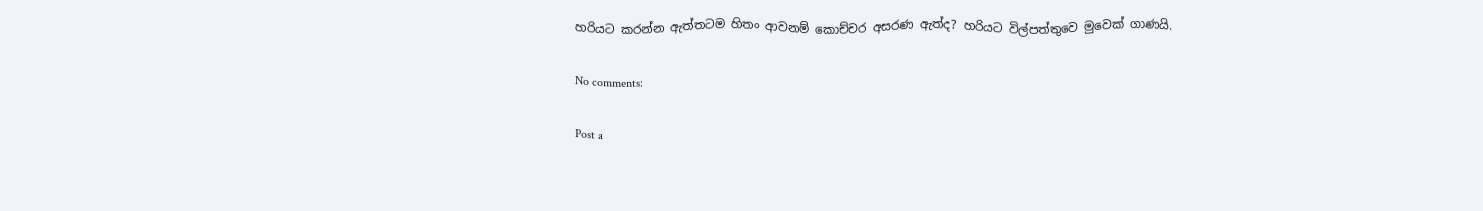හරියට කරන්න ඇත්තටම හිතං ආවනම් කොච්චර අසරණ ඇත්ද? හරියට විල්පත්තුවෙ මුවෙක් ගාණයි.

No comments:

Post a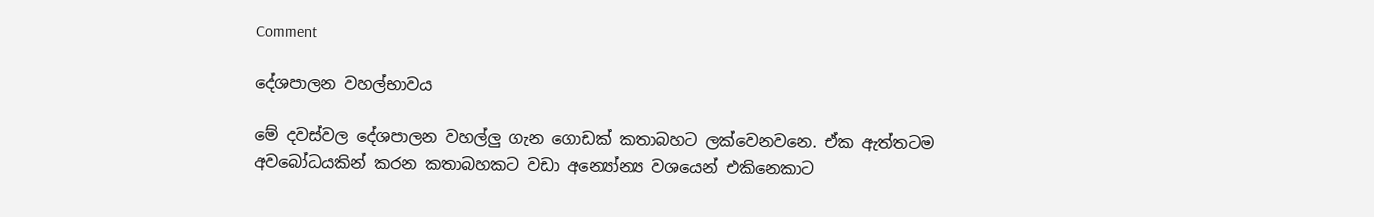Comment

දේශපාලන වහල්භාවය

මේ දවස්වල දේශපාලන වහල්ලු ගැන ගොඩක් කතාබහට ලක්වෙනවනෙ. ඒක ඇත්තටම අවබෝධයකින් කරන කතාබහකට වඩා අන්‍යෝන්‍ය වශයෙන් එකිනෙකාට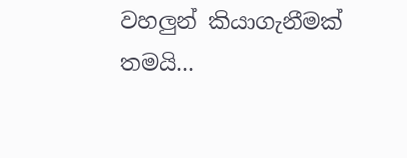වහලුන් කියාගැනීමක් තමයි...